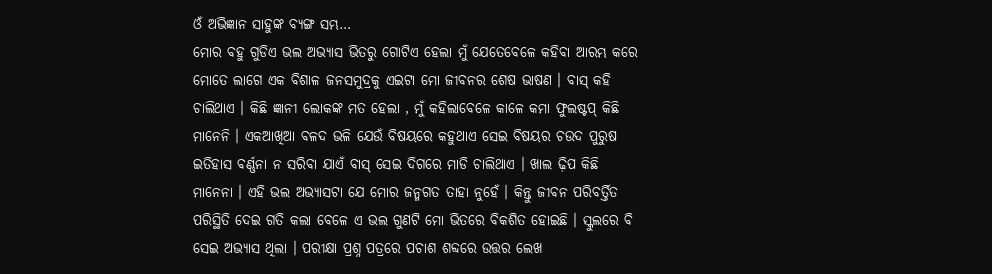ଓଁ ଅଭିଜ୍ଞାନ ସାହୁଙ୍କ ବ୍ୟଙ୍ଗ ସମ୍ଭ…
ମୋର ବହୁ ଗୁଡିଏ ଭଲ ଅଭ୍ୟାସ ଭିତରୁ ଗୋଟିଏ ହେଲା ମୁଁ ଯେତେବେଳେ କହିବା ଆରମ୍ଭ କରେ ମୋତେ ଲାଗେ ଏକ ବିଶାଳ ଜନସମୁଦ୍ରକୁ ଏଇଟା ମୋ ଜୀବନର ଶେଷ ଭାଷଣ । ବାସ୍ କହି ଚାଲିଥାଏ । କିଛି ଜ୍ଞାନୀ ଲୋକଙ୍କ ମତ ହେଲା , ମୁଁ କହିଲାବେଳେ କାଳେ କମା ଫୁଲଷ୍ଟପ୍ କିଛି ମାନେନି । ଏକଆଖିଆ ବଳଦ ଭଳି ଯେଉଁ ବିଷୟରେ କହୁଥାଏ ସେଇ ବିଷୟର ଚଉଦ ପୁରୁଷ ଇତିହାସ ବର୍ଣ୍ଣନା ନ ସରିବା ଯାଏଁ ବାସ୍ ସେଇ ଦିଗରେ ମାଡି ଚାଲିଥାଏ । ଖାଲ ଢ଼ିପ କିଛି ମାନେନା । ଏହି ଭଲ ଅଭ୍ୟାସଟା ଯେ ମୋର ଜନ୍ମଗତ ତାହା ନୁହେଁ । କିନ୍ତୁ ଜୀବନ ପରିବର୍ତ୍ତିତ ପରିସ୍ଥିତି ଦେଇ ଗତି କଲା ବେଳେ ଏ ଭଲ ଗୁଣଟି ମୋ ଭିତରେ ବିକଶିତ ହୋଇଛି । ସ୍କୁଲରେ ବି ସେଇ ଅଭ୍ୟାସ ଥିଲା । ପରୀକ୍ଷା ପ୍ରଶ୍ନ ପତ୍ରରେ ପଚାଶ ଶବ୍ଦରେ ଉତ୍ତର ଲେଖ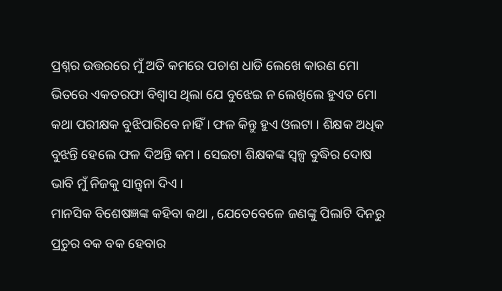ପ୍ରଶ୍ନର ଉତ୍ତରରେ ମୁଁ ଅତି କମରେ ପଚାଶ ଧାଡି ଲେଖେ କାରଣ ମୋ ଭିତରେ ଏକତରଫା ବିଶ୍ୱାସ ଥିଲା ଯେ ବୁଝେଇ ନ ଲେଖିଲେ ହୁଏତ ମୋ କଥା ପରୀକ୍ଷକ ବୁଝିପାରିବେ ନାହିଁ । ଫଳ କିନ୍ତୁ ହୁଏ ଓଲଟା । ଶିକ୍ଷକ ଅଧିକ ବୁଝନ୍ତି ହେଲେ ଫଳ ଦିଅନ୍ତି କମ । ସେଇଟା ଶିକ୍ଷକଙ୍କ ସ୍ୱଳ୍ପ ବୁଦ୍ଧିର ଦୋଷ ଭାବି ମୁଁ ନିଜକୁ ସାନ୍ତ୍ୱନା ଦିଏ ।
ମାନସିକ ବିଶେଷଜ୍ଞଙ୍କ କହିବା କଥା , ଯେତେବେଳେ ଜଣଙ୍କୁ ପିଲାଟି ଦିନରୁ ପ୍ରଚୁର ବକ ବକ ହେବାର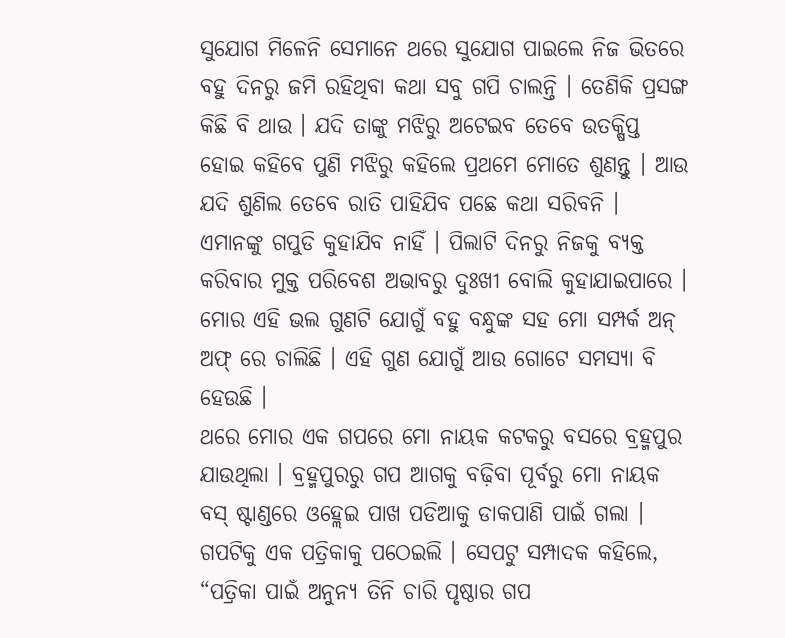ସୁଯୋଗ ମିଳେନି ସେମାନେ ଥରେ ସୁଯୋଗ ପାଇଲେ ନିଜ ଭିତରେ ବହୁ ଦିନରୁ ଜମି ରହିଥିବା କଥା ସବୁ ଗପି ଚାଲନ୍ତି । ତେଣିକି ପ୍ରସଙ୍ଗ କିଛି ବି ଥାଉ । ଯଦି ତାଙ୍କୁ ମଝିରୁ ଅଟେଇବ ତେବେ ଉତକ୍ଷିପ୍ତ ହୋଇ କହିବେ ପୁଣି ମଝିରୁ କହିଲେ ପ୍ରଥମେ ମୋତେ ଶୁଣନ୍ତୁ । ଆଉ ଯଦି ଶୁଣିଲ ତେବେ ରାତି ପାହିଯିବ ପଛେ କଥା ସରିବନି । ଏମାନଙ୍କୁ ଗପୁଡି କୁହାଯିବ ନାହିଁ । ପିଲାଟି ଦିନରୁ ନିଜକୁ ବ୍ୟକ୍ତ କରିବାର ମୁକ୍ତ ପରିବେଶ ଅଭାବରୁ ଦୁଃଖୀ ବୋଲି କୁହାଯାଇପାରେ । ମୋର ଏହି ଭଲ ଗୁଣଟି ଯୋଗୁଁ ବହୁ ବନ୍ଧୁଙ୍କ ସହ ମୋ ସମ୍ପର୍କ ଅନ୍ ଅଫ୍ ରେ ଚାଲିଛି । ଏହି ଗୁଣ ଯୋଗୁଁ ଆଉ ଗୋଟେ ସମସ୍ୟା ବି ହେଉଛି ।
ଥରେ ମୋର ଏକ ଗପରେ ମୋ ନାୟକ କଟକରୁ ବସରେ ବ୍ରହ୍ମପୁର ଯାଉଥିଲା । ବ୍ରହ୍ମପୁରରୁ ଗପ ଆଗକୁ ବଢ଼ିବା ପୂର୍ବରୁ ମୋ ନାୟକ ବସ୍ ଷ୍ଟାଣ୍ଡରେ ଓହ୍ଲେଇ ପାଖ ପଡିଆକୁ ଡାକପାଣି ପାଇଁ ଗଲା । ଗପଟିକୁ ଏକ ପତ୍ରିକାକୁ ପଠେଇଲି । ସେପଟୁ ସମ୍ପାଦକ କହିଲେ, “ପତ୍ରିକା ପାଇଁ ଅନୁନ୍ୟ ତିନି ଚାରି ପୃଷ୍ଠାର ଗପ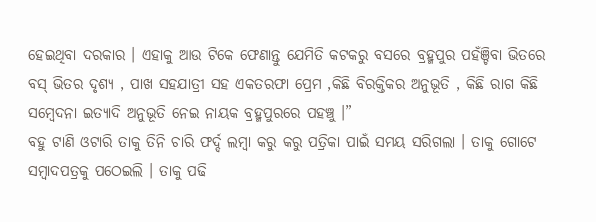ହେଇଥିବା ଦରକାର । ଏହାକୁ ଆଉ ଟିକେ ଫେଣାନ୍ତୁ ଯେମିତି କଟକରୁ ବସରେ ବ୍ରହ୍ମପୁର ପହଁଞ୍ଚିବା ଭିତରେ ବସ୍ ଭିତର ଦୃଶ୍ୟ , ପାଖ ସହଯାତ୍ରୀ ସହ ଏକତରଫା ପ୍ରେମ ,କିଛି ବିରକ୍ତିକର ଅନୁଭୂତି , କିଛି ରାଗ କିଛି ସମ୍ବେଦନା ଇତ୍ୟାଦି ଅନୁଭୂତି ନେଇ ନାୟକ ବ୍ରହ୍ମପୁରରେ ପହଞ୍ଚୁ ।”
ବହୁ ଟାଣି ଓଟାରି ତାକୁ ତିନି ଚାରି ଫର୍ଦ୍ଦ ଲମ୍ବା କରୁ କରୁ ପତ୍ରିକା ପାଇଁ ସମୟ ସରିଗଲା । ତାକୁ ଗୋଟେ ସମ୍ବାଦପତ୍ରକୁ ପଠେଇଲି । ତାକୁ ପଢି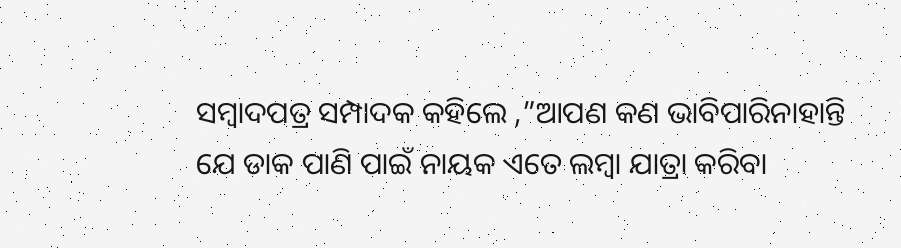ସମ୍ବାଦପତ୍ର ସମ୍ପାଦକ କହିଲେ ,”ଆପଣ କଣ ଭାବିପାରିନାହାନ୍ତି ଯେ ଡାକ ପାଣି ପାଇଁ ନାୟକ ଏତେ ଲମ୍ବା ଯାତ୍ରା କରିବା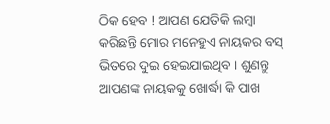ଠିକ ହେବ ! ଆପଣ ଯେତିକି ଲମ୍ବା କରିଛନ୍ତି ମୋର ମନେହୁଏ ନାୟକର ବସ୍ ଭିତରେ ଦୁଇ ହେଇଯାଇଥିବ । ଶୁଣନ୍ତୁ ଆପଣଙ୍କ ନାୟକକୁ ଖୋର୍ଦ୍ଧା କି ପାଖ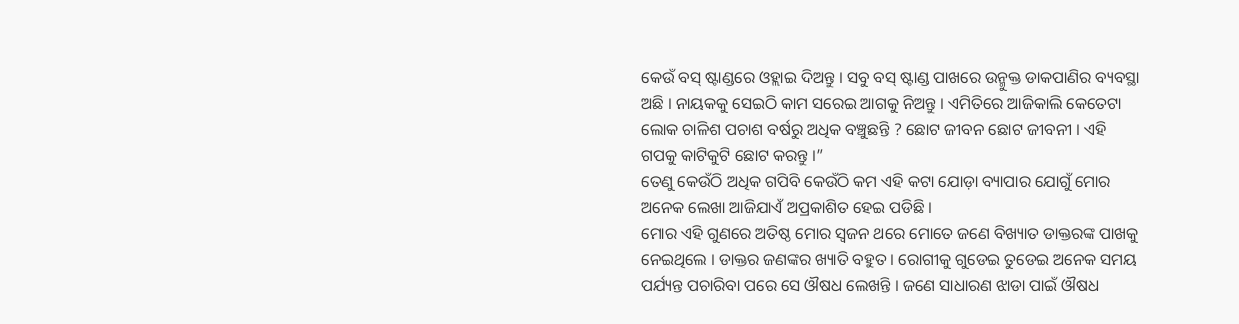କେଉଁ ବସ୍ ଷ୍ଟାଣ୍ଡରେ ଓହ୍ଲାଇ ଦିଅନ୍ତୁ । ସବୁ ବସ୍ ଷ୍ଟାଣ୍ଡ ପାଖରେ ଉନ୍ମୁକ୍ତ ଡାକପାଣିର ବ୍ୟବସ୍ଥା ଅଛି । ନାୟକକୁ ସେଇଠି କାମ ସରେଇ ଆଗକୁ ନିଅନ୍ତୁ । ଏମିତିରେ ଆଜିକାଲି କେତେଟା ଲୋକ ଚାଳିଶ ପଚାଶ ବର୍ଷରୁ ଅଧିକ ବଞ୍ଚୁଛନ୍ତି ? ଛୋଟ ଜୀବନ ଛୋଟ ଜୀବନୀ । ଏହି ଗପକୁ କାଟିକୁଟି ଛୋଟ କରନ୍ତୁ ।”
ତେଣୁ କେଉଁଠି ଅଧିକ ଗପିବି କେଉଁଠି କମ ଏହି କଟା ଯୋଡ଼ା ବ୍ୟାପାର ଯୋଗୁଁ ମୋର ଅନେକ ଲେଖା ଆଜିଯାଏଁ ଅପ୍ରକାଶିତ ହେଇ ପଡିଛି ।
ମୋର ଏହି ଗୁଣରେ ଅତିଷ୍ଠ ମୋର ସ୍ୱଜନ ଥରେ ମୋତେ ଜଣେ ବିଖ୍ୟାତ ଡାକ୍ତରଙ୍କ ପାଖକୁ ନେଇଥିଲେ । ଡାକ୍ତର ଜଣଙ୍କର ଖ୍ୟାତି ବହୁତ । ରୋଗୀକୁ ଗୁଡେଇ ତୁଡେଇ ଅନେକ ସମୟ ପର୍ଯ୍ୟନ୍ତ ପଚାରିବା ପରେ ସେ ଔଷଧ ଲେଖନ୍ତି । ଜଣେ ସାଧାରଣ ଝାଡା ପାଇଁ ଔଷଧ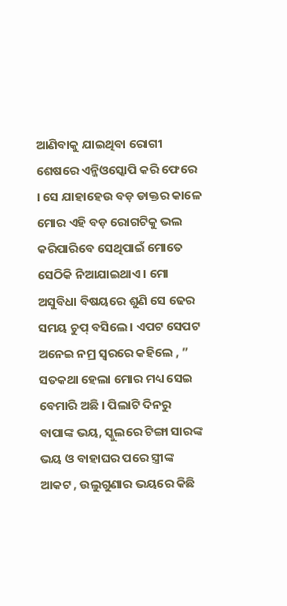ଆଣିବାକୁ ଯାଇଥିବା ରୋଗୀ ଶେଷରେ ଏନ୍ଜିଓସ୍କୋପି କରି ଫେରେ । ସେ ଯାହାହେଉ ବଡ଼ ଡାକ୍ତର କାଳେ ମୋର ଏହି ବଡ଼ ରୋଗଟିକୁ ଭଲ କରିପାରିବେ ସେଥିପାଇଁ ମୋତେ ସେଠିକି ନିଆଯାଇଥାଏ । ମୋ ଅସୁବିଧା ବିଷୟରେ ଶୁଣି ସେ ଢେର ସମୟ ଚୁପ୍ ବସିଲେ । ଏପଟ ସେପଟ ଅନେଇ ନମ୍ର ସ୍ୱରରେ କହିଲେ , ” ସତକଥା ହେଲା ମୋର ମଧ୍ୟ ସେଇ ବେମାରି ଅଛି । ପିଲାଟି ଦିନରୁ ବାପାଙ୍କ ଭୟ, ସ୍କୁଲରେ ଟିଙ୍ଗା ସାରଙ୍କ ଭୟ ଓ ବାହାଘର ପରେ ସ୍ତ୍ରୀଙ୍କ ଆକଟ , ଉଲୁଗୁଣାର ଭୟରେ କିଛି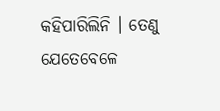କହିପାରିଲିନି । ତେଣୁ ଯେତେବେଳେ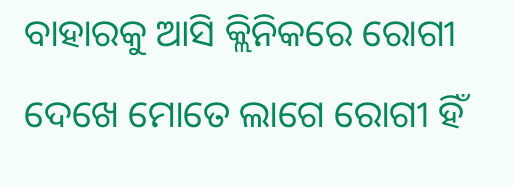ବାହାରକୁ ଆସି କ୍ଲିନିକରେ ରୋଗୀ ଦେଖେ ମୋତେ ଲାଗେ ରୋଗୀ ହିଁ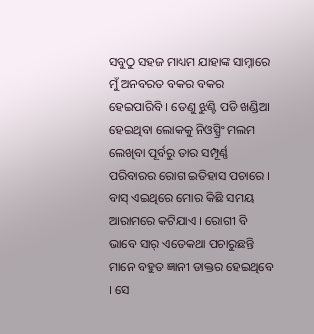ସବୁଠୁ ସହଜ ମାଧ୍ୟମ ଯାହାଙ୍କ ସାମ୍ନାରେ ମୁଁ ଅନବରତ ବକର ବକର ହେଇପାରିବି । ତେଣୁ ଝୁଣ୍ଟି ପଡି ଖଣ୍ଡିଆ ହେଇଥିବା ଲୋକକୁ ନିଓସ୍ପ୍ରିଂ ମଲମ ଲେଖିବା ପୂର୍ବରୁ ତାର ସମ୍ପୂର୍ଣ୍ଣ ପରିବାରର ରୋଗ ଇତିହାସ ପଚାରେ । ବାସ୍ ଏଇଥିରେ ମୋର କିଛି ସମୟ ଆରାମରେ କଟିଯାଏ । ରୋଗୀ ବି ଭାବେ ସାର୍ ଏତେକଥା ପଚାରୁଛନ୍ତି ମାନେ ବହୁତ ଜ୍ଞାନୀ ଡାକ୍ତର ହେଇଥିବେ । ସେ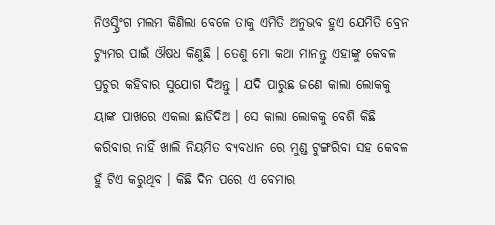ନିଓସ୍ପ୍ରିଂଗ ମଲମ କିଣିଲା ବେଳେ ତାକୁ ଏମିତି ଅନୁଭବ ହୁଏ ଯେମିତି ବ୍ରେନ ଟ୍ୟୁମର ପାଇଁ ଔଷଧ କିଣୁଛି । ତେଣୁ ମୋ କଥା ମାନନ୍ତୁ ଏହାଙ୍କୁ କେବଳ ପ୍ରଚୁର କହିବାର ସୁଯୋଗ ଦିଅନ୍ତୁ । ଯଦି ପାରୁଛ ଜଣେ କାଲା ଲୋକକୁ ୟାଙ୍କ ପାଖରେ ଏକଲା ଛାଡିଦିଅ । ସେ କାଲା ଲୋକକୁ ବେଶି କିଛି କରିବାର ନାହିଁ ଖାଲି ନିୟମିତ ବ୍ୟବଧାନ ରେ ମୁଣ୍ଡ ଟୁଙ୍ଗରିବା ସହ କେବଳ ହୁଁ ଟିଏ କରୁଥିବ । କିଛି ଦିନ ପରେ ଏ ବେମାର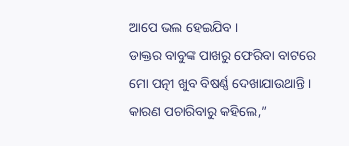ଆପେ ଭଲ ହେଇଯିବ ।
ଡାକ୍ତର ବାବୁଙ୍କ ପାଖରୁ ଫେରିବା ବାଟରେ ମୋ ପତ୍ନୀ ଖୁବ ବିଷର୍ଣ୍ଣ ଦେଖାଯାଉଥାନ୍ତି । କାରଣ ପଚାରିବାରୁ କହିଲେ,”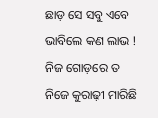ଛାଡ଼ ସେ ସବୁ ଏବେ ଭାବିଲେ କଣ ଲାଭ ! ନିଜ ଗୋଡ଼ରେ ତ ନିଜେ କୁରାଢ଼ୀ ମାରିଛି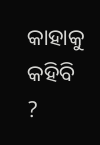କାହାକୁ କହିବି ?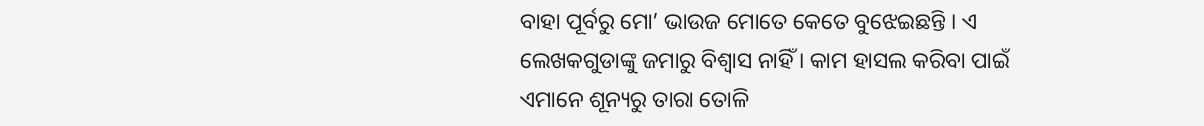ବାହା ପୂର୍ବରୁ ମୋ’ ଭାଉଜ ମୋତେ କେତେ ବୁଝେଇଛନ୍ତି । ଏ ଲେଖକଗୁଡାଙ୍କୁ ଜମାରୁ ବିଶ୍ୱାସ ନାହିଁ । କାମ ହାସଲ କରିବା ପାଇଁ ଏମାନେ ଶୂନ୍ୟରୁ ତାରା ତୋଳି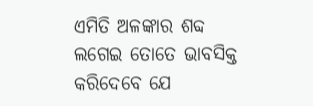ଏମିତି ଅଳଙ୍କାର ଶବ୍ଦ ଲଗେଇ ତୋତେ ଭାବସିକ୍ତ କରିଦେବେ ଯେ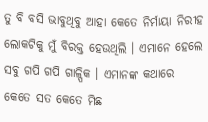ତୁ ବି ବସି ଭାବୁଥିବୁ ଆହା କେତେ ନିର୍ମାୟା ନିରୀହ ଲୋକଟିକୁ ମୁଁ ବିରକ୍ତ ହେଉଥିଲି । ଏମାନେ ହେଲେ ସବୁ ଗପି ଗପି ଗାଳ୍ପିକ । ଏମାନଙ୍କ କଥାରେ କେତେ ସତ କେତେ ମିଛ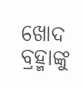ଖୋଦ ବ୍ରହ୍ମାଙ୍କୁ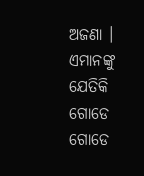ଅଜଣା । ଏମାନଙ୍କୁ ଯେତିକି ଗୋଡେ ଗୋଡେ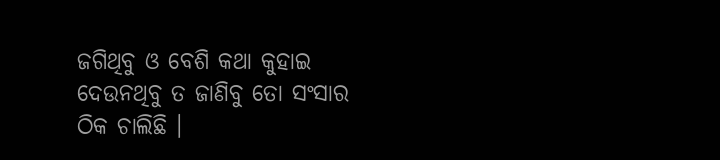ଜଗିଥିବୁ ଓ ବେଶି କଥା କୁହାଇ ଦେଉନଥିବୁ ତ ଜାଣିବୁ ତୋ ସଂସାର ଠିକ ଚାଲିଛି ।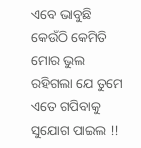ଏବେ ଭାବୁଛି କେଉଁଠି କେମିତି ମୋର ଭୁଲ ରହିଗଲା ଯେ ତୁମେ ଏତେ ଗପିବାକୁ ସୁଯୋଗ ପାଇଲ !!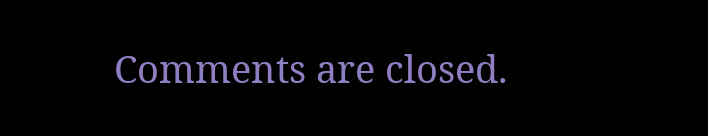Comments are closed.